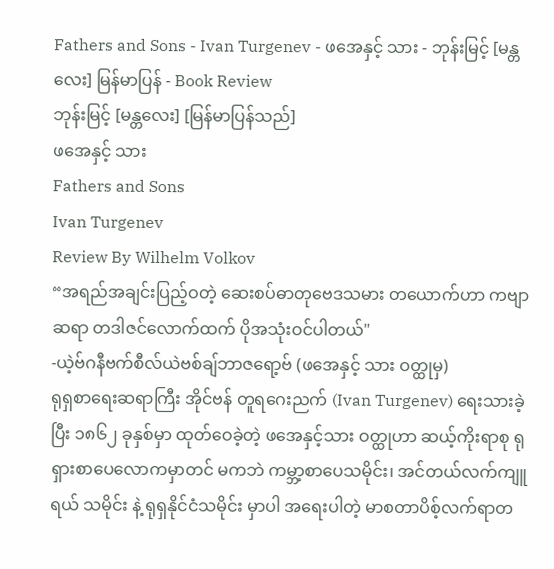Fathers and Sons - Ivan Turgenev - ဖအေနှင့် သား - ဘုန်းမြင့် [မန္တလေး] မြန်မာပြန် - Book Review
ဘုန်းမြင့် [မန္တလေး] [မြန်မာပြန်သည်]
ဖအေနှင့် သား
Fathers and Sons
Ivan Turgenev
Review By Wilhelm Volkov
“အရည်အချင်းပြည့်ဝတဲ့ ဆေးစပ်ဓာတုဗေဒသမား တယောက်ဟာ ကဗျာဆရာ တဒါဇင်လောက်ထက် ပိုအသုံးဝင်ပါတယ်"
-ယဲ့ဗ်ဂနီဗက်စီလ်ယဲဗစ်ချ်ဘာဇရော့ဗ် (ဖအေနှင့် သား ဝတ္ထုမှ)
ရုရှစာရေးဆရာကြီး အိုင်ဗန် တူရဂေးညက် (Ivan Turgenev) ရေးသားခဲ့ပြီး ၁၈၆၂ ခုနှစ်မှာ ထုတ်ဝေခဲ့တဲ့ ဖအေနှင့်သား ဝတ္ထုဟာ ဆယ့်ကိုးရာစု ရုရှားစာပေလောကမှာတင် မကဘဲ ကမ္ဘာ့စာပေသမိုင်း၊ အင်တယ်လက်ကျူရယ် သမိုင်း နဲ့ ရုရှနိုင်ငံသမိုင်း မှာပါ အရေးပါတဲ့ မာစတာပိစ့်လက်ရာတ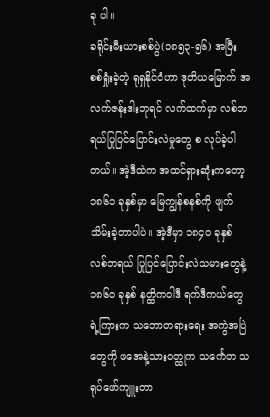ခု ပါ။
ခရိုင်းမီးယားစစ်ပွဲ(၁၈၅၃-၅၆) အပြီး စစ်ရှုံးခဲ့တဲ့ ရုရှနိုင်ငံဟာ ဒုတိယမြောက် အလက်ဇန်းဒါးဘုရင် လက်ထက်မှာ လစ်ဘရယ်ပြုပြင်ပြောင်းလဲမှုတွေ စ လုပ်ခဲ့ပါတယ်။ အဲ့ဒီထဲက အထင်ရှားဆုံးကတော့ ၁၈၆၁ ခုနှစ်မှာ မြေကျွန်စနစ်ကို ဖျက်သိမ်းခဲ့တာပါပဲ။ အဲ့ဒီမှာ ၁၈၄၀ ခုနှစ် လစ်ဘရယ် ပြုပြင်ပြောင်းလဲသမားတွေနဲ့ ၁၈၆၀ ခုနှစ် နတ္ထိကဝါဒီ ရက်ဒီကယ်တွေရဲ့ကြားက သဘောတရားရေး အကွဲအပြဲတွေကို ဖအေနဲ့သားဝတ္ထုက သင်္ကေတ သရုပ်ဖော်ကျူးတာ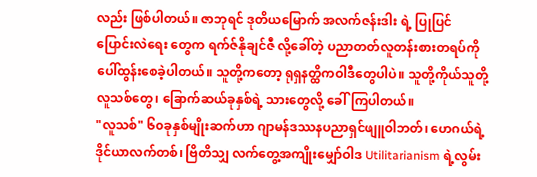လည်း ဖြစ်ပါတယ်။ ဇာဘုရင် ဒုတိယမြောက် အလက်ဇန်းဒါး ရဲ့ ပြုပြင်ပြောင်းလဲရေး တွေက ရက်ဇ်နိုချင်ဇီ လို့ခေါ်တဲ့ ပညာတတ်လူတန်းစားတရပ်ကို ပေါ်ထွန်းစေခဲ့ပါတယ်။ သူတို့ကတော့ ရုရှနတ္ထိကဝါဒီတွေပါပဲ။ သူတို့ကိုယ်သူတို့ လူသစ်တွေ၊ ခြောက်ဆယ်ခုနှစ်ရဲ့ သားတွေလို့ ခေါ်ကြပါတယ်။
"လူသစ်" ၆၀ခုနှစ်မျိုးဆက်ဟာ ဂျာမန်ဒဿနပညာရှင်ဖျူဝါဘတ်၊ ဟေဂယ်ရဲ့ ဒိုင်ယာလက်တစ်၊ ဗြိတိသျှ လက်တွေ့အကျိုးမျှော်ဝါဒ Utilitarianism ရဲ့လွမ်း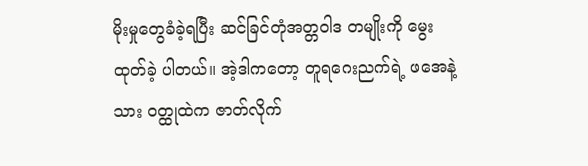မိုးမှုတွေခံခဲ့ရပြီး ဆင်ခြင်တုံအတ္တဝါဒ တမျိုးကို မွေးထုတ်ခဲ့ ပါတယ်။ အဲ့ဒါကတော့ တူရဂေးညက်ရဲ့ ဖအေနဲ့သား ဝတ္ထုထဲက ဇာတ်လိုက်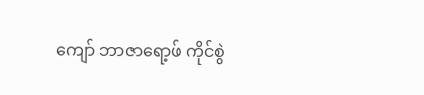ကျော် ဘာဇာရော့ဖ် ကိုင်စွဲ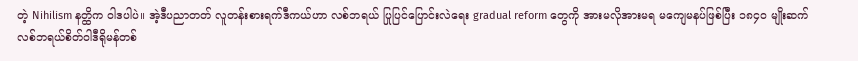တဲ့ Nihilism နတ္ထိက ဝါဒပါပဲ။ အဲ့ဒီပညာတတ် လူတန်းစားရက်ဒီကယ်ဟာ လစ်ဘရယ် ပြုပြင်ပြောင်းလဲရေး gradual reform တွေကို အားမလိုအားမရ မကျေမနပ်ဖြစ်ပြီး ၁၈၄၀ မျိုးဆက် လစ်ဘရယ်စိတ်ဝါဒီရိုမန်တစ်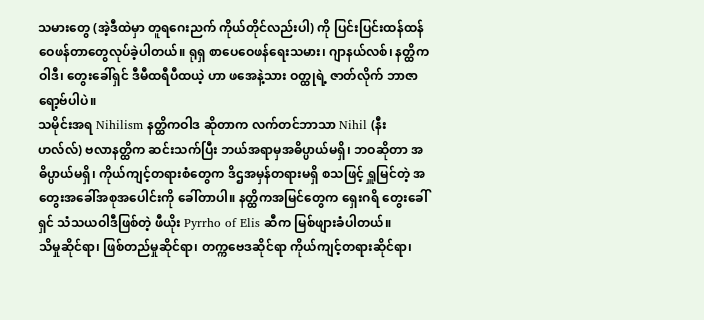သမားတွေ (အဲ့ဒီထဲမှာ တူရဂေးညက် ကိုယ်တိုင်လည်းပါ) ကို ပြင်းပြင်းထန်ထန်ဝေဖန်တာတွေလုပ်ခဲ့ပါတယ်။ ရုရှ စာပေဝေဖန်ရေးသမား၊ ဂျာနယ်လစ်၊ နတ္ထိကဝါဒီ၊ တွေးခေါ်ရှင် ဒီမီထရီပီထယဲ့ ဟာ ဖအေနဲ့သား ဝတ္ထုရဲ့ ဇာတ်လိုက် ဘာဇာရော့ဗ်ပါပဲ။
သမိုင်းအရ Nihilism နတ္ထိကဝါဒ ဆိုတာက လက်တင်ဘာသာ Nihil (နီးဟလ်လ်) ဗလာနတ္ထိက ဆင်းသက်ပြီး ဘယ်အရာမှအဓိပ္ပာယ်မရှိ၊ ဘဝဆိုတာ အဓိပ္ပာယ်မရှိ၊ ကိုယ်ကျင့်တရားစံတွေက ဒိဌအမှန်တရားမရှိ စသဖြင့် ရှူမြင်တဲ့ အတွေးအခေါ်အစုအပေါင်းကို ခေါ်တာပါ။ နတ္ထိကအမြင်တွေက ရှေးဂရိ တွေးခေါ်ရှင် သံသယဝါဒီဖြစ်တဲ့ ဖီယိုး Pyrrho of Elis ဆီက မြစ်ဖျားခံပါတယ်။
သိမှုဆိုင်ရာ၊ ဖြစ်တည်မှုဆိုင်ရာ၊ တက္ကဗေဒဆိုင်ရာ ကိုယ်ကျင့်တရားဆိုင်ရာ၊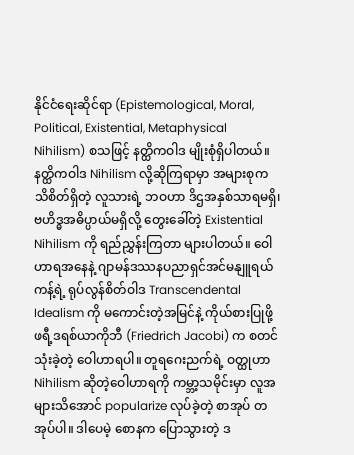နိုင်ငံရေးဆိုင်ရာ (Epistemological, Moral, Political, Existential, Metaphysical Nihilism) စသဖြင့် နတ္ထိကဝါဒ မျိုးစုံရှိပါတယ်။ နတ္ထိကဝါဒ Nihilism လို့ဆိုကြရာမှာ အများစုက သိစိတ်ရှိတဲ့ လူသားရဲ့ ဘဝဟာ ဒိဌအနှစ်သာရမရှိ၊ ဗဟိဒ္ဓအဓိပ္ပာယ်မရှိလို့ တွေးခေါ်တဲ့ Existential Nihilism ကို ရည်ညွှန်းကြတာ များပါတယ်။ ဝေါဟာရအနေနဲ့ ဂျာမန်ဒဿနပညာရှင်အင်မနျူရယ် ကန့်ရဲ့ ရုပ်လွန်စိတ်ဝါဒ Transcendental Idealism ကို မကောင်းတဲ့အမြင်နဲ့ ကိုယ်စားပြုဖို့ ဖရီ့ဒရစ်ယာကိုဘီ (Friedrich Jacobi) က စတင် သုံးခဲ့တဲ့ ဝေါဟာရပါ။ တူရဂေးညက်ရဲ့ ဝတ္ထုဟာ Nihilism ဆိုတဲ့ဝေါဟာရကို ကမ္ဘာ့သမိုင်းမှာ လူအများသိအောင် popularize လုပ်ခဲ့တဲ့ စာအုပ် တအုပ်ပါ။ ဒါပေမဲ့ စောနက ပြောသွားတဲ့ ဒ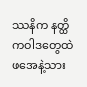ဿနိက နတ္ထိကဝါဒတွေထဲ ဖအေနဲ့သား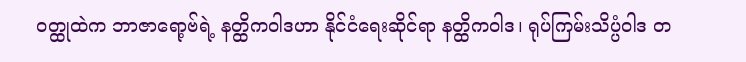ဝတ္ထုထဲက ဘာဇာရော့ဗ်ရဲ့ နတ္ထိကဝါဒဟာ နိုင်ငံရေးဆိုင်ရာ နတ္ထိကဝါဒ၊ ရုပ်ကြမ်းသိပ္ပံဝါဒ တ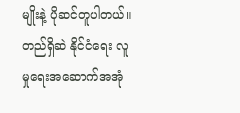မျိုးနဲ့ ပိုဆင်တူပါတယ်။ တည်ရှိဆဲ နိုင်ငံရေး လူမှုရေးအဆောက်အအုံ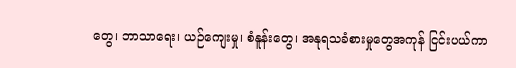တွေ၊ ဘာသာရေး၊ ယဉ်ကျေးမှု၊ စံနူန်းတွေ၊ အနုရသခံစားမှုတွေအကုန် ငြင်းပယ်ကာ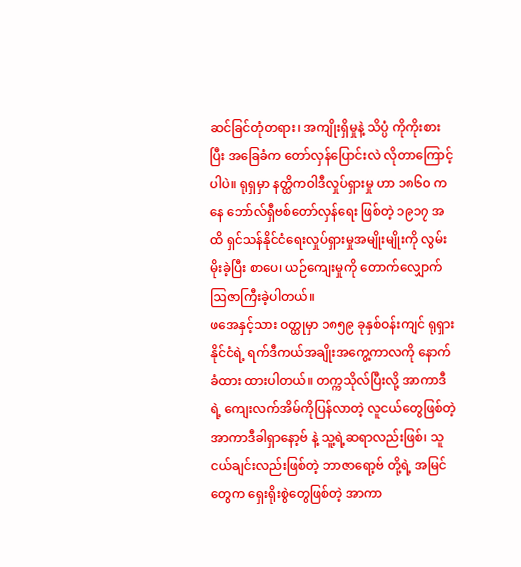ဆင်ခြင်တုံတရား၊ အကျိုးရှိမှုနဲ့ သိပ္ပံ ကိုကိုးစားပြီး အခြေခံက တော်လှန်ပြောင်းလဲ လိုတာကြောင့်ပါပဲ။ ရုရှမှာ နတ္ထိကဝါဒီလှုပ်ရှားမှု ဟာ ၁၈၆၀ ကနေ ဘော်လ်ရှီဗစ်တော်လှန်ရေး ဖြစ်တဲ့ ၁၉၁၇ အထိ ရှင်သန်နိုင်ငံရေးလှုပ်ရှားမှုအမျိုးမျိုးကို လွမ်းမိုးခဲ့ပြီး စာပေ၊ ယဉ်ကျေးမှုကို တောက်လျှောက် ဩဇာကြီးခဲ့ပါတယ်။
ဖအေနှင့်သား ဝတ္ထုမှာ ၁၈၅၉ ခုနှစ်ဝန်းကျင် ရုရှားနိုင်ငံရဲ့ ရက်ဒီကယ်အချိုးအကွေ့ကာလကို နောက်ခံထား ထားပါတယ်။ တက္ကသိုလ်ပြီးလို့ အာကာဒီရဲ့ ကျေးလက်အိမ်ကိုပြန်လာတဲ့ လူငယ်တွေဖြစ်တဲ့ အာကာဒီခါရှာနော့ဗ် နဲ့ သူ့ရဲ့ဆရာလည်းဖြစ်၊ သူငယ်ချင်းလည်းဖြစ်တဲ့ ဘာဇာရော့ဗ် တို့ရဲ့ အမြင်တွေက ရှေးရိုးစွဲတွေဖြစ်တဲ့ အာကာ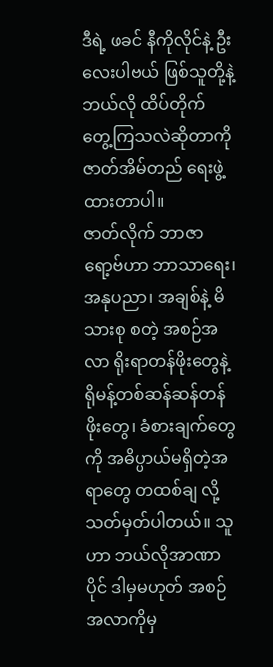ဒီရဲ့ ဖခင် နီကိုလိုင်နဲ့ ဦးလေးပါဗယ် ဖြစ်သူတို့နဲ့ ဘယ်လို ထိပ်တိုက် တွေ့ကြသလဲဆိုတာကို ဇာတ်အိမ်တည် ရေးဖွဲ့ထားတာပါ။
ဇာတ်လိုက် ဘာဇာရော့ဗ်ဟာ ဘာသာရေး၊ အနုပညာ၊ အချစ်နဲ့ မိသားစု စတဲ့ အစဉ်အလာ ရိုးရာတန်ဖိုးတွေနဲ့ ရိုမန့်တစ်ဆန်ဆန်တန်ဖိုးတွေ၊ ခံစားချက်တွေကို အဓိပ္ပာယ်မရှိတဲ့အရာတွေ တထစ်ချ လို့ သတ်မှတ်ပါတယ်။ သူ ဟာ ဘယ်လိုအာဏာပိုင် ဒါမှမဟုတ် အစဉ်အလာကိုမှ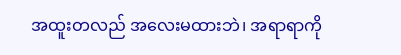အထူးတလည် အလေးမထားဘဲ၊ အရာရာကို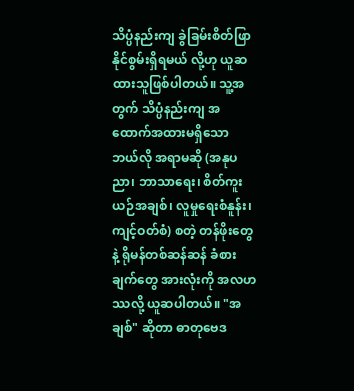သိပ္ပံနည်းကျ ခွဲခြမ်းစိတ်ဖြာနိုင်စွမ်းရှိရမယ် လို့ဟု ယူဆထားသူဖြစ်ပါတယ်။ သူ့အတွက် သိပ္ပံနည်းကျ အထောက်အထားမရှိသော ဘယ်လို အရာမဆို (အနုပညာ၊ ဘာသာရေး၊ စိတ်ကူးယဉ်အချစ်၊ လူမှုရေးစံနူန်း၊ ကျင့်ဝတ်စံ) စတဲ့ တန်ဖိုးတွေနဲ့ ရိုမန်တစ်ဆန်ဆန် ခံစားချက်တွေ အားလုံးကို အလဟဿလို့ ယူဆပါတယ်။ "အချစ်" ဆိုတာ ဓာတုဗေဒ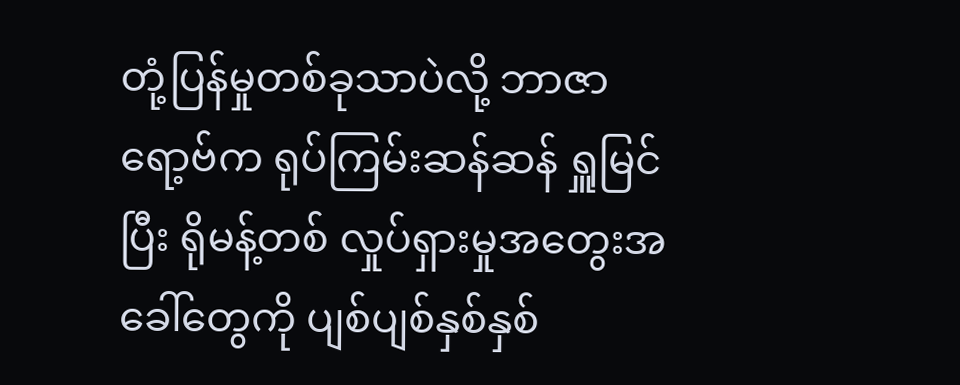တုံ့ပြန်မှုတစ်ခုသာပဲလို့ ဘာဇာရော့ဗ်က ရုပ်ကြမ်းဆန်ဆန် ရှူမြင်ပြီး ရိုမန့်တစ် လှုပ်ရှားမှုအတွေးအခေါ်တွေကို ပျစ်ပျစ်နှစ်နှစ်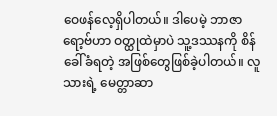ဝေဖန်လေ့ရှိပါတယ်။ ဒါပေမဲ့ ဘာဇာရော့ဗ်ဟာ ဝတ္ထုထဲမှာပဲ သူ့ဒဿနကို စိန်ခေါ်ခံရတဲ့ အဖြစ်တွေဖြစ်ခဲ့ပါတယ်။ လူသားရဲ့ မေတ္တာဆာ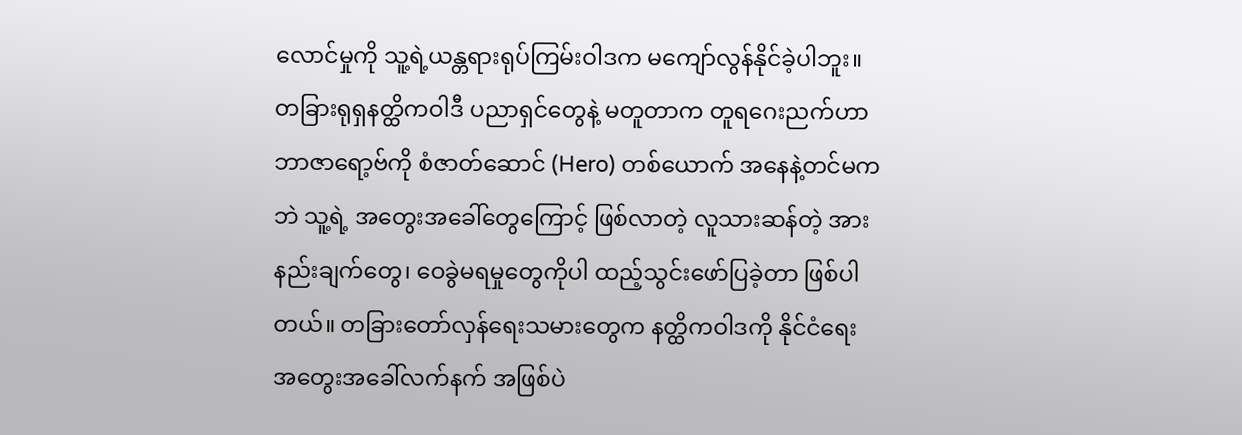လောင်မှုကို သူ့ရဲ့ယန္တရားရုပ်ကြမ်းဝါဒက မကျော်လွန်နိုင်ခဲ့ပါဘူး။ တခြားရုရှနတ္ထိကဝါဒီ ပညာရှင်တွေနဲ့ မတူတာက တူရဂေးညက်ဟာ ဘာဇာရော့ဗ်ကို စံဇာတ်ဆောင် (Hero) တစ်ယောက် အနေနဲ့တင်မကဘဲ သူ့ရဲ့ အတွေးအခေါ်တွေကြောင့် ဖြစ်လာတဲ့ လူသားဆန်တဲ့ အားနည်းချက်တွေ၊ ဝေခွဲမရမှုတွေကိုပါ ထည့်သွင်းဖော်ပြခဲ့တာ ဖြစ်ပါတယ်။ တခြားတော်လှန်ရေးသမားတွေက နတ္ထိကဝါဒကို နိုင်ငံရေး အတွေးအခေါ်လက်နက် အဖြစ်ပဲ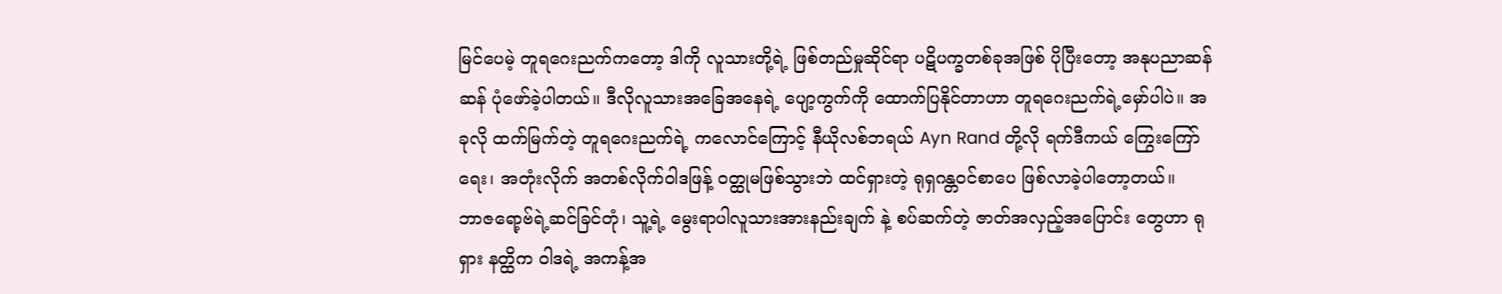မြင်ပေမဲ့ တူရဂေးညက်ကတော့ ဒါကို လူသားတို့ရဲ့ ဖြစ်တည်မှုဆိုင်ရာ ပဋိပက္ခတစ်ခုအဖြစ် ပိုပြီးတော့ အနုပညာဆန်ဆန် ပုံဖော်ခဲ့ပါတယ်။ ဒီလိုလူသားအခြေအနေရဲ့ ပျော့ကွက်ကို ထောက်ပြနိုင်တာဟာ တူရဂေးညက်ရဲ့မှော်ပါပဲ။ အခုလို ထက်မြက်တဲ့ တူရဂေးညက်ရဲ့ ကလောင်ကြောင့် နီယိုလစ်ဘရယ် Ayn Rand တို့လို ရက်ဒီကယ် ကြွေးကြော်ရေး၊ အတုံးလိုက် အတစ်လိုက်ဝါဒဖြန့် ဝတ္ထုမဖြစ်သွားဘဲ ထင်ရှားတဲ့ ရုရှဂန္တဝင်စာပေ ဖြစ်လာခဲ့ပါတော့တယ်။
ဘာဇရော့ဗ်ရဲ့ဆင်ခြင်တုံ၊ သူ့ရဲ့ မွေးရာပါလူသားအားနည်းချက် နဲ့ စပ်ဆက်တဲ့ ဇာတ်အလှည့်အပြောင်း တွေဟာ ရုရှား နတ္ထိက ဝါဒရဲ့ အကန့်အ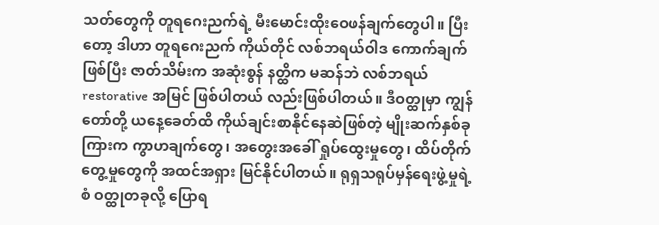သတ်တွေကို တူရဂေးညက်ရဲ့ မီးမောင်းထိုးဝေဖန်ချက်တွေပါ။ ပြီးတော့ ဒါဟာ တူရဂေးညက် ကိုယ်တိုင် လစ်ဘရယ်ဝါဒ ကောက်ချက်ဖြစ်ပြီး ဇာတ်သိမ်းက အဆုံးစွန် နတ္ထိက မဆန်ဘဲ လစ်ဘရယ် restorative အမြင် ဖြစ်ပါတယ် လည်းဖြစ်ပါတယ်။ ဒီဝတ္ထုမှာ ကျွန်တော်တို့ ယနေ့ခေတ်ထိ ကိုယ်ချင်းစာနိုင်နေဆဲဖြစ်တဲ့ မျိုးဆက်နှစ်ခုကြားက ကွာဟချက်တွေ၊ အတွေးအခေါ် ရှုပ်ထွေးမှုတွေ၊ ထိပ်တိုက်တွေ့မှုတွေကို အထင်အရှား မြင်နိုင်ပါတယ်။ ရုရှသရုပ်မှန်ရေးဖွဲ့မှုရဲ့ စံ ဝတ္ထုတခုလို့ ပြောရ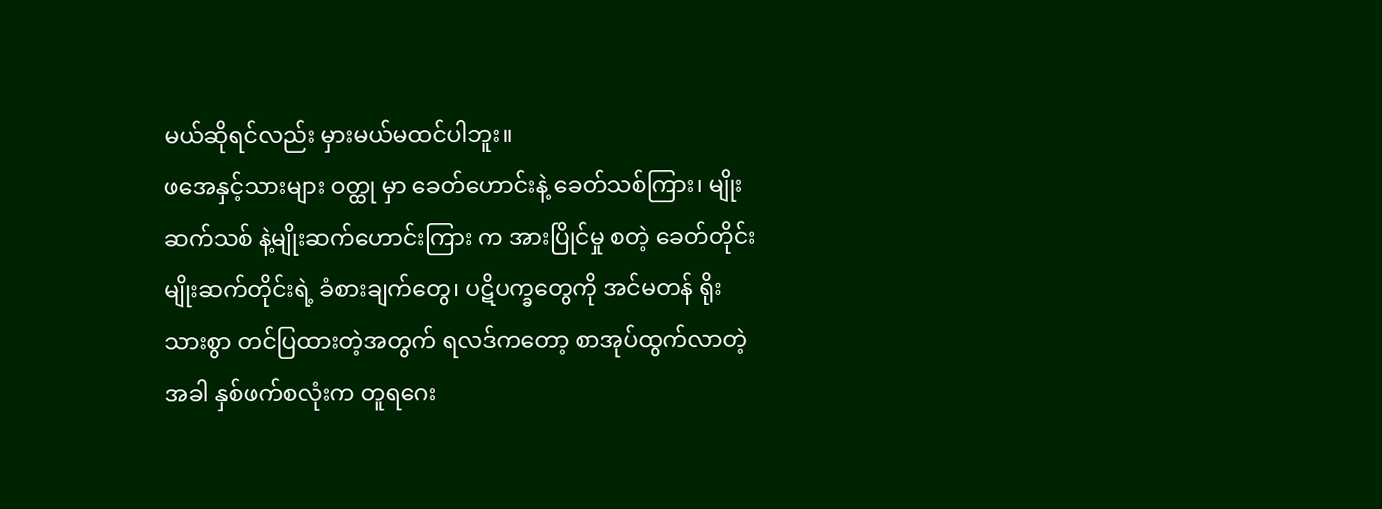မယ်ဆိုရင်လည်း မှားမယ်မထင်ပါဘူး။
ဖအေနှင့်သားများ ဝတ္ထု မှာ ခေတ်ဟောင်းနဲ့ ခေတ်သစ်ကြား၊ မျိုးဆက်သစ် နဲ့မျိုးဆက်ဟောင်းကြား က အားပြိုင်မှု စတဲ့ ခေတ်တိုင်း မျိုးဆက်တိုင်းရဲ့ ခံစားချက်တွေ၊ ပဋိပက္ခတွေကို အင်မတန် ရိုးသားစွာ တင်ပြထားတဲ့အတွက် ရလဒ်ကတော့ စာအုပ်ထွက်လာတဲ့အခါ နှစ်ဖက်စလုံးက တူရဂေး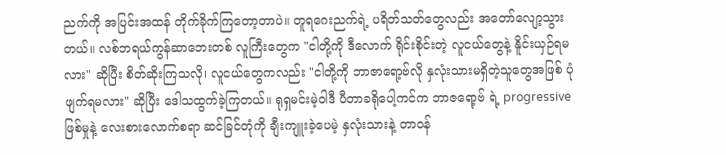ညက်ကို အပြင်းအထန် တိုက်ခိုက်ကြတော့တာပဲ။ တူရဂေးညက်ရဲ့ ပရိတ်သတ်တွေလည်း အတော်လျော့သွားတယ်။ လစ်ဘရယ်ကွန်ဆာဘေးတစ် လူကြီးတွေက "ငါတို့ကို ဒီလောက် ရိုင်းစိုင်းတဲ့ လူငယ်တွေနဲ့ နိူင်းယှဉ်ရမလား" ဆိုပြီး စိတ်ဆိုးကြသလို၊ လူငယ်တွေကလည်း "ငါတို့ကို ဘာဇာရော့ဗ်လို နှလုံးသားမရှိတဲ့သူတွေအဖြစ် ပုံဖျက်ရမလား" ဆိုပြီး ဒေါသထွက်ခဲ့ကြတယ်။ ရုရှမင်းမဲ့ဝါဒီ ပီတာခရိုပေါ့ကင်က ဘာဇရော့ဗ် ရဲ့ progressive ဖြစ်မှုနဲ့ လေးစားလောက်စရာ ဆင်ခြင်တုံကို ချီးကျူးခဲ့ပေမဲ့ နှလုံးသားနဲ့ တာဝန်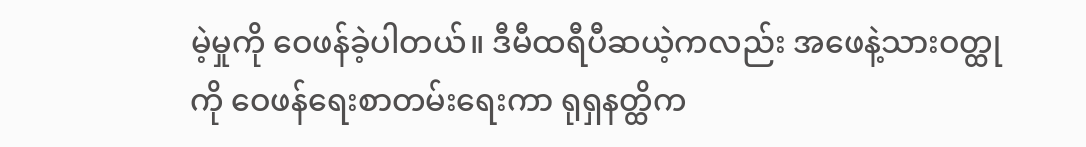မဲ့မှုကို ဝေဖန်ခဲ့ပါတယ်။ ဒီမီထရီပီဆယဲ့ကလည်း အဖေနဲ့သားဝတ္ထုကို ဝေဖန်ရေးစာတမ်းရေးကာ ရုရှနတ္ထိက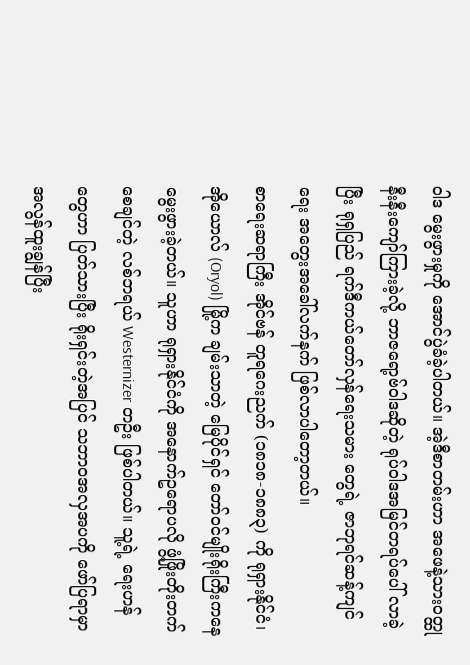ဝါဒ မွေးဖွားမှုကို အောင်ပွဲခံခဲ့ပါတယ်။ အဲ့ဒီစာတမ်းဟာ အဖေနဲ့သားဝတ္ထုနီးနီးကျော်ကြားခဲ့လို့ ဘာဇရော့ဗ်ဝါဒဆိုတဲ့ ရုပ်ဝါဒအမြင်တရပ်ပေါ် လာခဲ့ပြီး ရုရှပြည် ရက်ဒီကယ်တော်လှန်ရေးသမား တွေရဲ့ ဇာဘုရင်ဆန့်ကျင်ရေး အတွေးအခေါ်လက်နက် ဖြစ်လာပါတော့တယ်။
စာရေးဆရာကြီး အိုင်ဗန် တူရဂေးညက် (၁၈၁၈-၁၈၈၃) ကို ရုရှားနိုင်ငံ၊ အိုယောလ် (Oryol) မြို့က ချမ်းသာတဲ့ မြေပိုင်ရှင် တော်ဝင်မျိုးရိုးကြီးကနေ မွေးဖွားခဲ့တယ်။ သူဟာ ရုရှားနိုင်ငံကို အနောက်ဥရောပလို ဖွံ့ဖြိုးတိုးတက်စေချင်တဲ့ လစ်ဘရယ် Westernizer တဦး ဖြစ်ပါတယ်။ သူ့ရဲ့ ရေးဟန်တွေဟာ ပြတ်သားပြီး ရိုးရှင်းတဲ့အပြင် သဘာဝအလှအပကို ဖော်ပြရာမှာ အလွန်ထူးချွန်ပြီး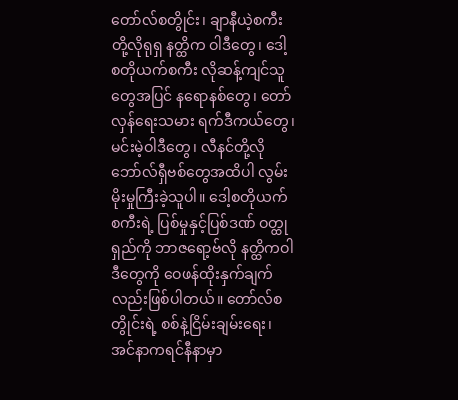တော်လ်စတွိုင်း၊ ချာနီယဲ့စကီးတို့လိုရုရှ နတ္ထိက ဝါဒီတွေ၊ ဒေါ့စတိုယက်စကီး လိုဆန့်ကျင်သူတွေအပြင် နရောနစ်တွေ၊ တော်လှန်ရေးသမား ရက်ဒီကယ်တွေ၊ မင်းမဲ့ဝါဒီတွေ၊ လီနင်တို့လို ဘော်လ်ရှီဗစ်တွေအထိပါ လွမ်းမိုးမှုကြီးခဲ့သူပါ။ ဒေါ့စတိုယက်စကီးရဲ့ ပြစ်မှုနှင့်ပြစ်ဒဏ် ဝတ္ထုရှည်ကို ဘာဇရော့ဗ်လို နတ္ထိကဝါဒီတွေကို ဝေဖန်ထိုးနှက်ချက် လည်းဖြစ်ပါတယ်။ တော်လ်စတွိုင်းရဲ့ စစ်နဲ့ငြိမ်းချမ်းရေး၊ အင်နာကရင်နီနာမှာ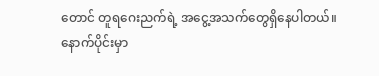တောင် တူရဂေးညက်ရဲ့ အငွေ့အသက်တွေရှိနေပါတယ်။
နောက်ပိုင်းမှာ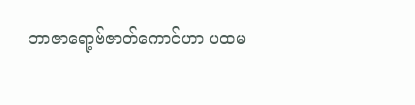ဘာဇာရော့ဗ်ဇာတ်ကောင်ဟာ ပထမ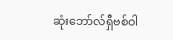ဆုံးဘော်လ်ရှီဗစ်ဝါ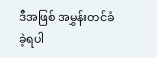ဒီအဖြစ် အမွှန်းတင်ခံခဲ့ရပါ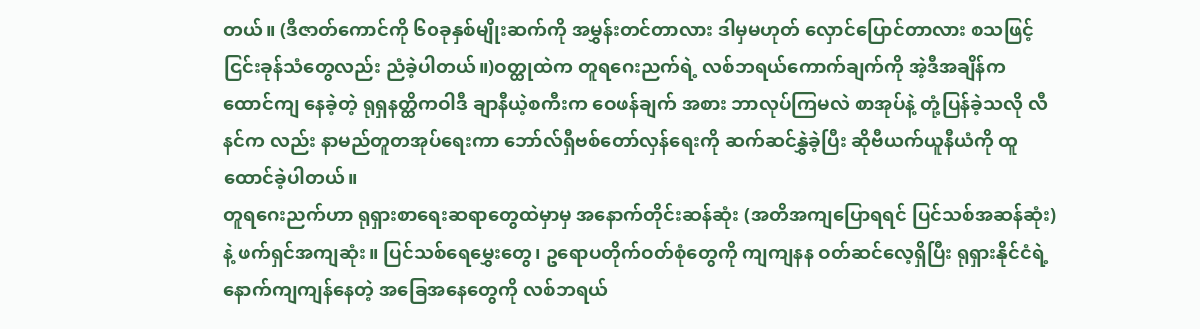တယ်။ (ဒီဇာတ်ကောင်ကို ၆၀ခုနှစ်မျိုးဆက်ကို အမွှန်းတင်တာလား ဒါမှမဟုတ် လှောင်ပြောင်တာလား စသဖြင့် ငြင်းခုန်သံတွေလည်း ညံခဲ့ပါတယ်။)ဝတ္ထုထဲက တူရဂေးညက်ရဲ့ လစ်ဘရယ်ကောက်ချက်ကို အဲ့ဒီအချိန်က ထောင်ကျ နေခဲ့တဲ့ ရုရှနတ္ထိကဝါဒီ ချာနီယဲ့စကီးက ဝေဖန်ချက် အစား ဘာလုပ်ကြမလဲ စာအုပ်နဲ့ တုံ့ပြန်ခဲ့သလို လီနင်က လည်း နာမည်တူတအုပ်ရေးကာ ဘော်လ်ရှီဗစ်တော်လှန်ရေးကို ဆက်ဆင်နွှဲခဲ့ပြီး ဆိုဗီယက်ယူနီယံကို ထူထောင်ခဲ့ပါတယ်။
တူရဂေးညက်ဟာ ရုရှားစာရေးဆရာတွေထဲမှာမှ အနောက်တိုင်းဆန်ဆုံး (အတိအကျပြောရရင် ပြင်သစ်အဆန်ဆုံး) နဲ့ ဖက်ရှင်အကျဆုံး။ ပြင်သစ်ရေမွှေးတွေ၊ ဥရောပတိုက်ဝတ်စုံတွေကို ကျကျနန ဝတ်ဆင်လေ့ရှိပြီး ရုရှားနိုင်ငံရဲ့ နောက်ကျကျန်နေတဲ့ အခြေအနေတွေကို လစ်ဘရယ်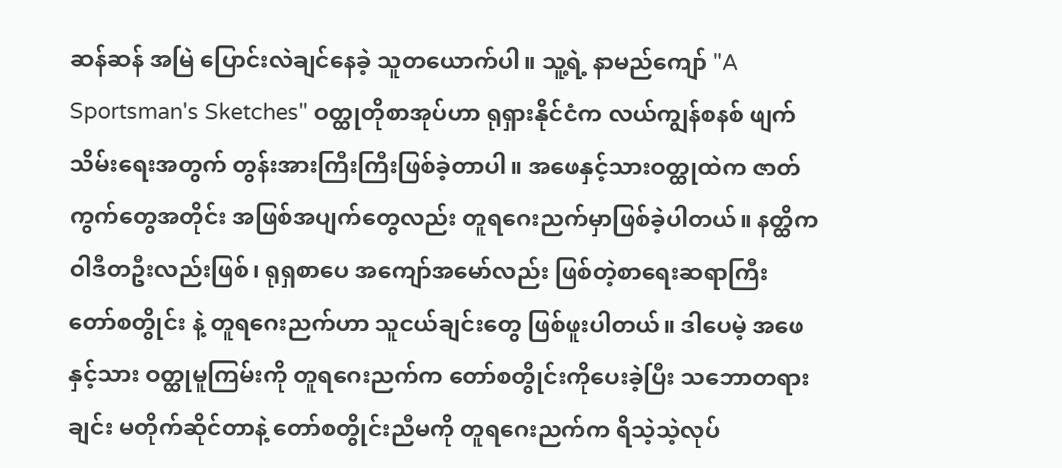ဆန်ဆန် အမြဲ ပြောင်းလဲချင်နေခဲ့ သူတယောက်ပါ။ သူ့ရဲ့ နာမည်ကျော် "A Sportsman's Sketches" ဝတ္ထုတိုစာအုပ်ဟာ ရုရှားနိုင်ငံက လယ်ကျွန်စနစ် ဖျက်သိမ်းရေးအတွက် တွန်းအားကြီးကြီးဖြစ်ခဲ့တာပါ။ အဖေနှင့်သားဝတ္ထုထဲက ဇာတ်ကွက်တွေအတိုင်း အဖြစ်အပျက်တွေလည်း တူရဂေးညက်မှာဖြစ်ခဲ့ပါတယ်။ နတ္ထိကဝါဒီတဦးလည်းဖြစ်၊ ရုရှစာပေ အကျော်အမော်လည်း ဖြစ်တဲ့စာရေးဆရာကြီး တော်စတွိုင်း နဲ့ တူရဂေးညက်ဟာ သူငယ်ချင်းတွေ ဖြစ်ဖူးပါတယ်။ ဒါပေမဲ့ အဖေနှင့်သား ဝတ္ထုမူကြမ်းကို တူရဂေးညက်က တော်စတွိုင်းကိုပေးခဲ့ပြီး သဘောတရားချင်း မတိုက်ဆိုင်တာနဲ့ တော်စတွိုင်းညီမကို တူရဂေးညက်က ရိသဲ့သဲ့လုပ်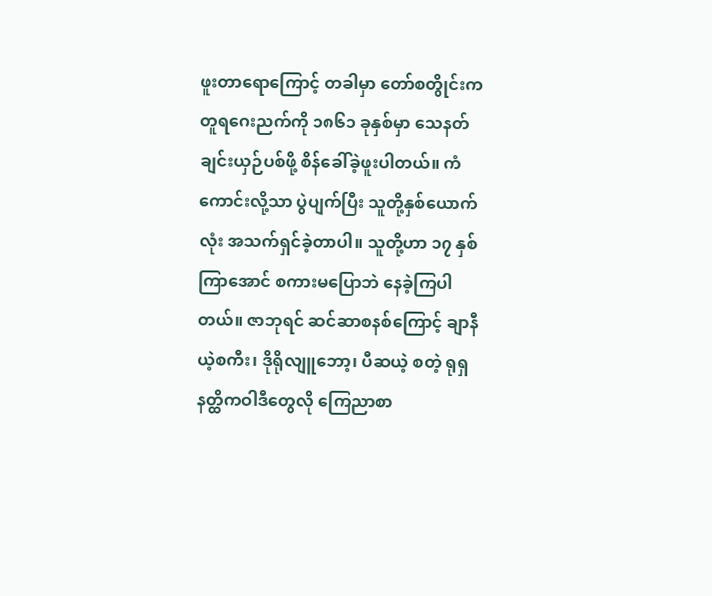ဖူးတာရောကြောင့် တခါမှာ တော်စတွိုင်းက တူရဂေးညက်ကို ၁၈၆၁ ခုနှစ်မှာ သေနတ်ချင်းယှဉ်ပစ်ဖို့ စိန်ခေါ်ခဲ့ဖူးပါတယ်။ ကံကောင်းလို့သာ ပွဲပျက်ပြီး သူတို့နှစ်ယောက်လုံး အသက်ရှင်ခဲ့တာပါ။ သူတို့ဟာ ၁၇ နှစ်ကြာအောင် စကားမပြောဘဲ နေခဲ့ကြပါတယ်။ ဇာဘုရင် ဆင်ဆာစနစ်ကြောင့် ချာနီယဲ့စကီး၊ ဒိုရိုလျူဘော့၊ ပီဆယဲ့ စတဲ့ ရုရှနတ္ထိကဝါဒီတွေလို ကြေညာစာ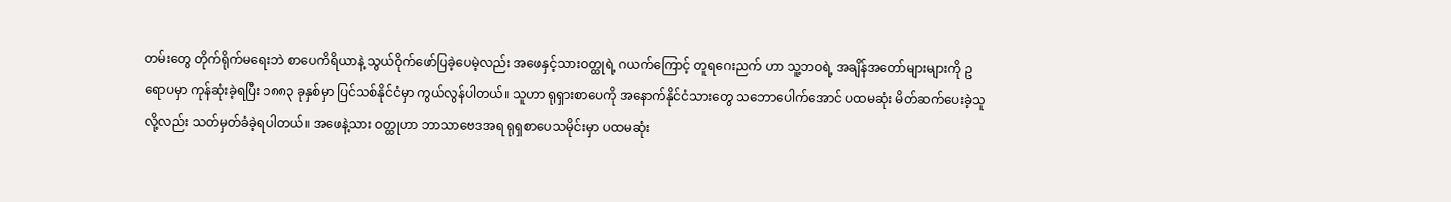တမ်းတွေ တိုက်ရိုက်မရေးဘဲ စာပေကိရိယာနဲ့ သွယ်ဝိုက်ဖော်ပြခဲ့ပေမဲ့လည်း အဖေနှင့်သားဝတ္ထုရဲ့ ဂယက်ကြောင့် တူရဂေးညက် ဟာ သူ့ဘဝရဲ့ အချိန်အတော်များများကို ဥရောပမှာ ကုန်ဆုံးခဲ့ရပြီး ၁၈၈၃ ခုနှစ်မှာ ပြင်သစ်နိုင်ငံမှာ ကွယ်လွန်ပါတယ်။ သူဟာ ရုရှားစာပေကို အနောက်နိုင်ငံသားတွေ သဘောပေါက်အောင် ပထမဆုံး မိတ်ဆက်ပေးခဲ့သူလို့လည်း သတ်မှတ်ခံခဲ့ရပါတယ်။ အဖေနဲ့သား ဝတ္ထုဟာ ဘာသာဗေဒအရ ရုရှစာပေသမိုင်းမှာ ပထမဆုံး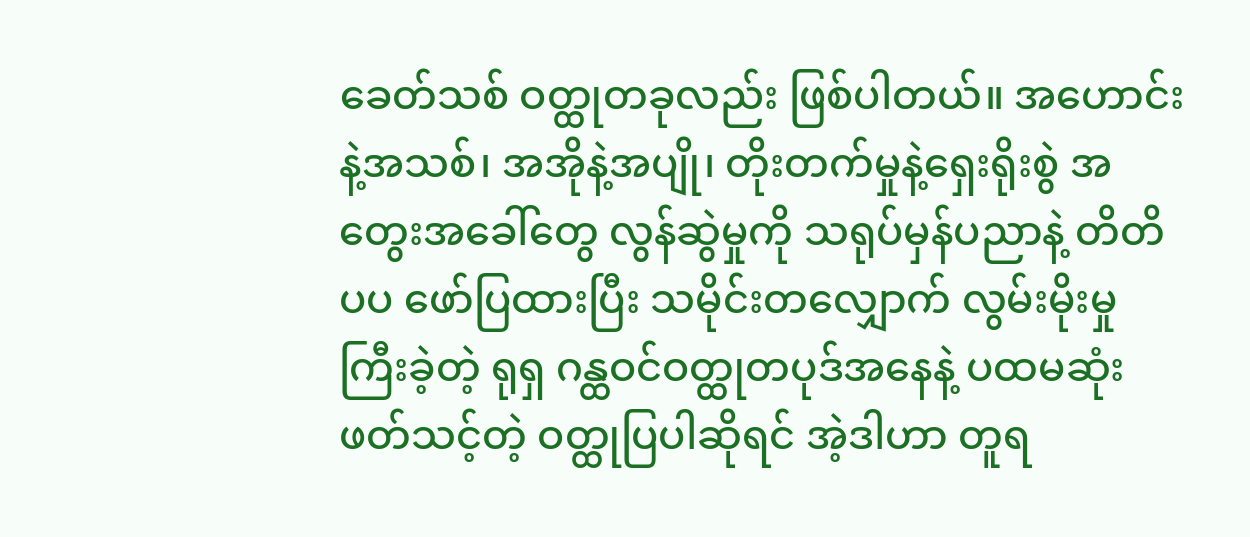ခေတ်သစ် ဝတ္ထုတခုလည်း ဖြစ်ပါတယ်။ အဟောင်းနဲ့အသစ်၊ အအိုနဲ့အပျို၊ တိုးတက်မှုနဲ့ရှေးရိုးစွဲ အတွေးအခေါ်တွေ လွန်ဆွဲမှုကို သရုပ်မှန်ပညာနဲ့ တိတိပပ ဖော်ပြထားပြီး သမိုင်းတလျှောက် လွမ်းမိုးမှုကြီးခဲ့တဲ့ ရုရှ ဂန္ထဝင်ဝတ္ထုတပုဒ်အနေနဲ့ ပထမဆုံး ဖတ်သင့်တဲ့ ဝတ္ထုပြပါဆိုရင် အဲ့ဒါဟာ တူရ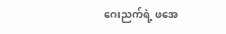ဂေးညက်ရဲ့ ဖအေ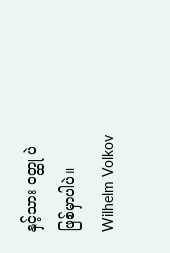နှင့်သား ဝတ္ထု ပဲဖြစ်မှာပါပဲ။
Wilhelm Volkov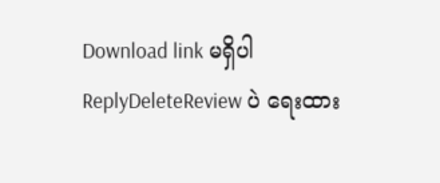Download link မရှိပါ
ReplyDeleteReview ပဲ ရေးထား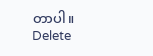တာပါ။
Delete